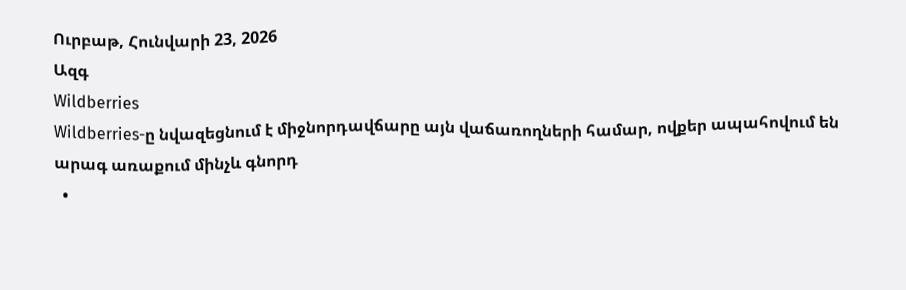Ուրբաթ, Հունվարի 23, 2026
Ազգ
Wildberries
Wildberries-ը նվազեցնում է միջնորդավճարը այն վաճառողների համար, ովքեր ապահովում են արագ առաքում մինչև գնորդ
  •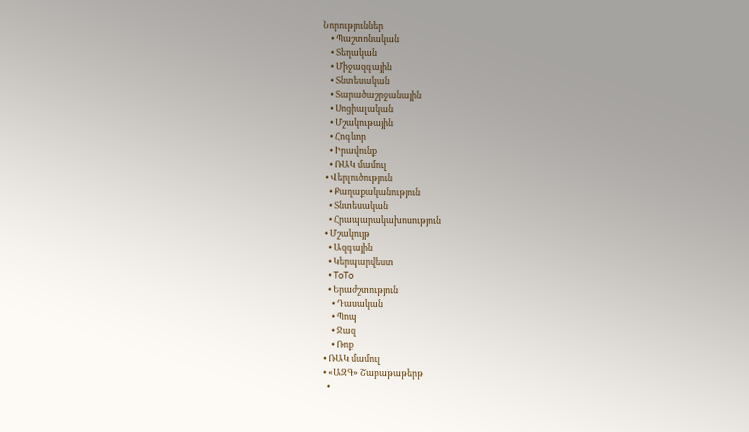Նորություններ
    • Պաշտոնական
    • Տեղական
    • Միջազգային
    • Տնտեսական
    • Տարածաշրջանային
    • Սոցիալական
    • Մշակութային
    • Հոգևոր
    • Իրավունք
    • ՌԱԿ մամուլ
  • Վերլուծություն
    • Քաղաքականություն
    • Տնտեսական
    • Հրապարակախոսություն
  • Մշակույթ
    • Ազգային
    • Կերպարվեստ
    • ToTo
    • Երաժշտություն
      • Դասական
      • Պոպ
      • Ջազ
      • Ռոք
  • ՌԱԿ մամուլ
  • «ԱԶԳ» Շաբաթաթերթ
    •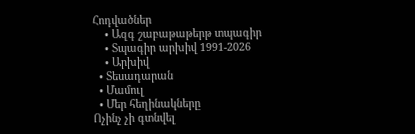Հոդվածներ
    • Ազգ շաբաթաթերթ տպագիր
    • Տպագիր արխիվ 1991-2026
    • Արխիվ
  • Տեսադարան
  • Մամուլ
  • Մեր հեղինակները
Ոչինչ չի գտնվել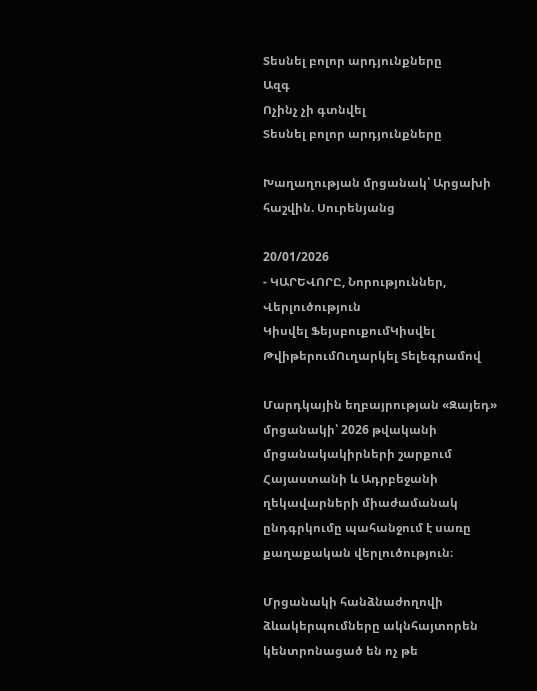Տեսնել բոլոր արդյունքները
Ազգ
Ոչինչ չի գտնվել
Տեսնել բոլոր արդյունքները

Խաղաղության մրցանակ՝ Արցախի հաշվին. Սուրենյանց

20/01/2026
- ԿԱՐԵՎՈՐԸ, Նորություններ, Վերլուծություն
Կիսվել ՖեյսբուքումԿիսվել ԹվիթերումՈւղարկել Տելեգրամով

Մարդկային եղբայրության «Զայեդ» մրցանակի՝ 2026 թվականի մրցանակակիրների շարքում Հայաստանի և Ադրբեջանի ղեկավարների միաժամանակ ընդգրկումը պահանջում է սառը քաղաքական վերլուծություն։

Մրցանակի հանձնաժողովի ձևակերպումները ակնհայտորեն կենտրոնացած են ոչ թե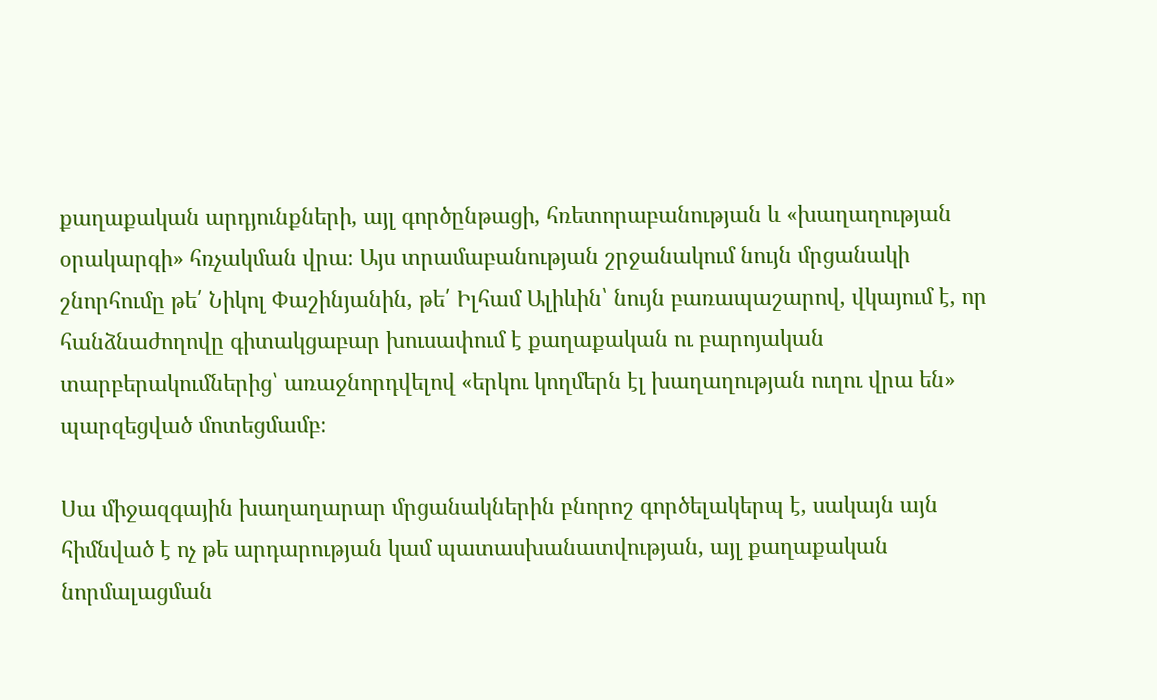քաղաքական արդյունքների, այլ գործընթացի, հռետորաբանության և «խաղաղության օրակարգի» հռչակման վրա։ Այս տրամաբանության շրջանակում նույն մրցանակի շնորհումը թե՛ Նիկոլ Փաշինյանին, թե՛ Իլհամ Ալիևին՝ նույն բառապաշարով, վկայում է, որ հանձնաժողովը գիտակցաբար խուսափում է քաղաքական ու բարոյական տարբերակումներից՝ առաջնորդվելով «երկու կողմերն էլ խաղաղության ուղու վրա են» պարզեցված մոտեցմամբ։

Սա միջազգային խաղաղարար մրցանակներին բնորոշ գործելակերպ է, սակայն այն հիմնված է ոչ թե արդարության կամ պատասխանատվության, այլ քաղաքական նորմալացման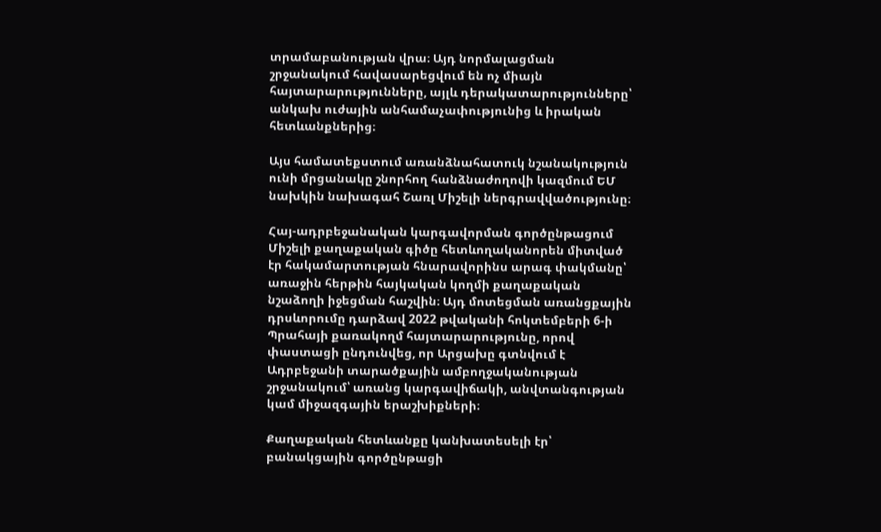տրամաբանության վրա։ Այդ նորմալացման շրջանակում հավասարեցվում են ոչ միայն հայտարարությունները, այլև դերակատարությունները՝ անկախ ուժային անհամաչափությունից և իրական հետևանքներից։

Այս համատեքստում առանձնահատուկ նշանակություն ունի մրցանակը շնորհող հանձնաժողովի կազմում ԵՄ նախկին նախագահ Շառլ Միշելի ներգրավվածությունը։

Հայ-ադրբեջանական կարգավորման գործընթացում Միշելի քաղաքական գիծը հետևողականորեն միտված էր հակամարտության հնարավորինս արագ փակմանը՝ առաջին հերթին հայկական կողմի քաղաքական նշաձողի իջեցման հաշվին։ Այդ մոտեցման առանցքային դրսևորումը դարձավ 2022 թվականի հոկտեմբերի 6-ի Պրահայի քառակողմ հայտարարությունը, որով փաստացի ընդունվեց, որ Արցախը գտնվում է Ադրբեջանի տարածքային ամբողջականության շրջանակում՝ առանց կարգավիճակի, անվտանգության կամ միջազգային երաշխիքների։

Քաղաքական հետևանքը կանխատեսելի էր՝ բանակցային գործընթացի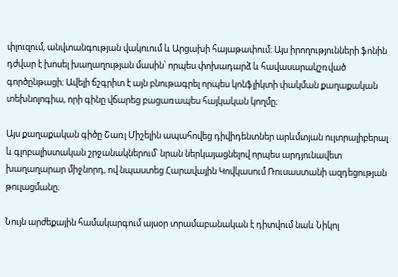փլուզում, անվտանգության վակուում և Արցախի հայաթափում։ Այս իրողությունների ֆոնին դժվար է խոսել խաղաղության մասին՝ որպես փոխադարձ և հավասարակշռված գործընթացի։ Ավելի ճշգրիտ է այն բնութագրել որպես կոնֆլիկտի փակման քաղաքական տեխնոլոգիա, որի գինը վճարեց բացառապես հայկական կողմը։

Այս քաղաքական գիծը Շառլ Միշելին ապահովեց դիվիդենտներ արևմտյան ուլտրալիբերալ և գլոբալիստական շրջանակներում՝ նրան ներկայացնելով որպես արդյունավետ խաղաղարար միջնորդ, ով նպաստեց Հարավային Կովկասում Ռուսաստանի ազդեցության թուլացմանը։

Նույն արժեքային համակարգում այսօր տրամաբանական է դիտվում նաև Նիկոլ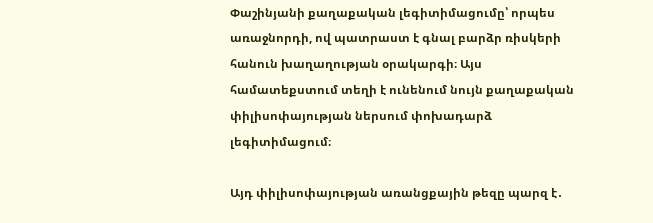Փաշինյանի քաղաքական լեգիտիմացումը՝ որպես առաջնորդի, ով պատրաստ է գնալ բարձր ռիսկերի հանուն խաղաղության օրակարգի։ Այս համատեքստում տեղի է ունենում նույն քաղաքական փիլիսոփայության ներսում փոխադարձ լեգիտիմացում։

Այդ փիլիսոփայության առանցքային թեզը պարզ է․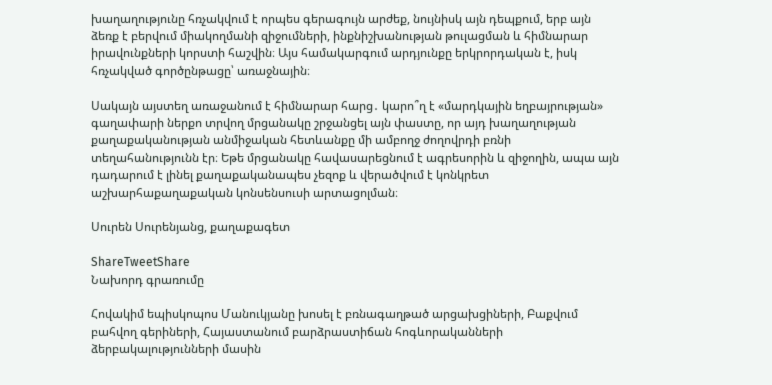խաղաղությունը հռչակվում է որպես գերագույն արժեք, նույնիսկ այն դեպքում, երբ այն ձեռք է բերվում միակողմանի զիջումների, ինքնիշխանության թուլացման և հիմնարար իրավունքների կորստի հաշվին։ Այս համակարգում արդյունքը երկրորդական է, իսկ հռչակված գործընթացը՝ առաջնային։

Սակայն այստեղ առաջանում է հիմնարար հարց․ կարո՞ղ է «մարդկային եղբայրության» գաղափարի ներքո տրվող մրցանակը շրջանցել այն փաստը, որ այդ խաղաղության քաղաքականության անմիջական հետևանքը մի ամբողջ ժողովրդի բռնի տեղահանությունն էր։ Եթե մրցանակը հավասարեցնում է ագրեսորին և զիջողին, ապա այն դադարում է լինել քաղաքականապես չեզոք և վերածվում է կոնկրետ աշխարհաքաղաքական կոնսենսուսի արտացոլման։

Սուրեն Սուրենյանց, քաղաքագետ

ShareTweetShare
Նախորդ գրառումը

Հովակիմ եպիսկոպոս Մանուկյանը խոսել է բռնագաղթած արցախցիների, Բաքվում բահվող գերիների, Հայաստանում բարձրաստիճան հոգևորականների ձերբակալությունների մասին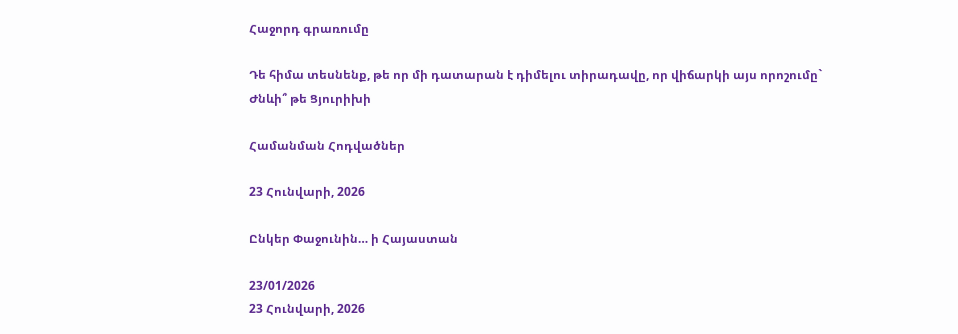Հաջորդ գրառումը

Դե հիմա տեսնենք, թե որ մի դատարան է դիմելու տիրադավը, որ վիճարկի այս որոշումը` Ժնևի՞ թե Ցյուրիխի

Համանման Հոդվածներ

23 Հունվարի, 2026

Ընկեր Փաջունին… ի Հայաստան

23/01/2026
23 Հունվարի, 2026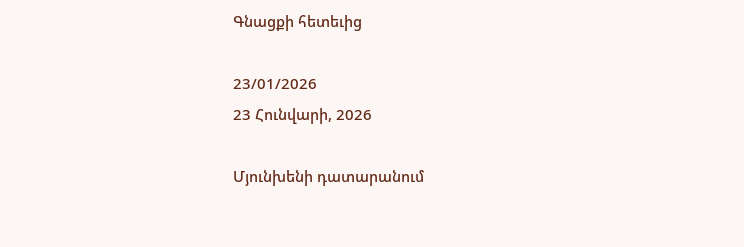Գնացքի հետեւից

23/01/2026
23 Հունվարի, 2026

Մյունխենի դատարանում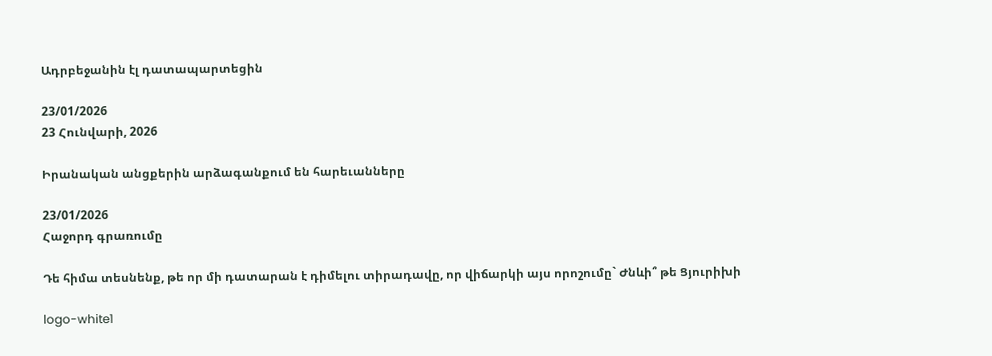Ադրբեջանին էլ դատապարտեցին

23/01/2026
23 Հունվարի, 2026

Իրանական անցքերին արձագանքում են հարեւանները

23/01/2026
Հաջորդ գրառումը

Դե հիմա տեսնենք, թե որ մի դատարան է դիմելու տիրադավը, որ վիճարկի այս որոշումը` Ժնևի՞ թե Ցյուրիխի

logo-white1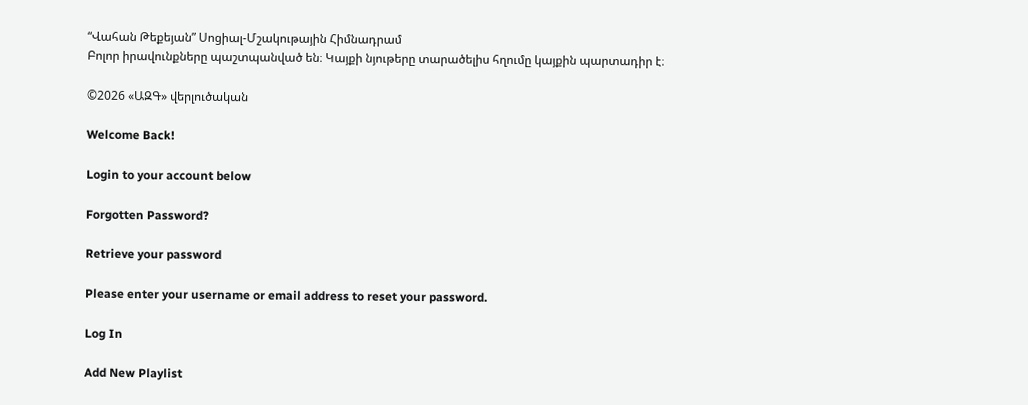“Վահան Թեքեյան” Սոցիալ-Մշակութային Հիմնադրամ
Բոլոր իրավունքները պաշտպանված են։ Կայքի նյութերը տարածելիս հղումը կայքին պարտադիր է։

©2026 «ԱԶԳ» վերլուծական

Welcome Back!

Login to your account below

Forgotten Password?

Retrieve your password

Please enter your username or email address to reset your password.

Log In

Add New Playlist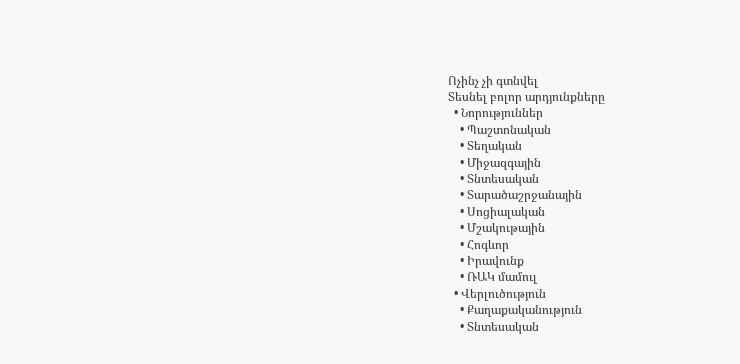Ոչինչ չի գտնվել
Տեսնել բոլոր արդյունքները
  • Նորություններ
    • Պաշտոնական
    • Տեղական
    • Միջազգային
    • Տնտեսական
    • Տարածաշրջանային
    • Սոցիալական
    • Մշակութային
    • Հոգևոր
    • Իրավունք
    • ՌԱԿ մամուլ
  • Վերլուծություն
    • Քաղաքականություն
    • Տնտեսական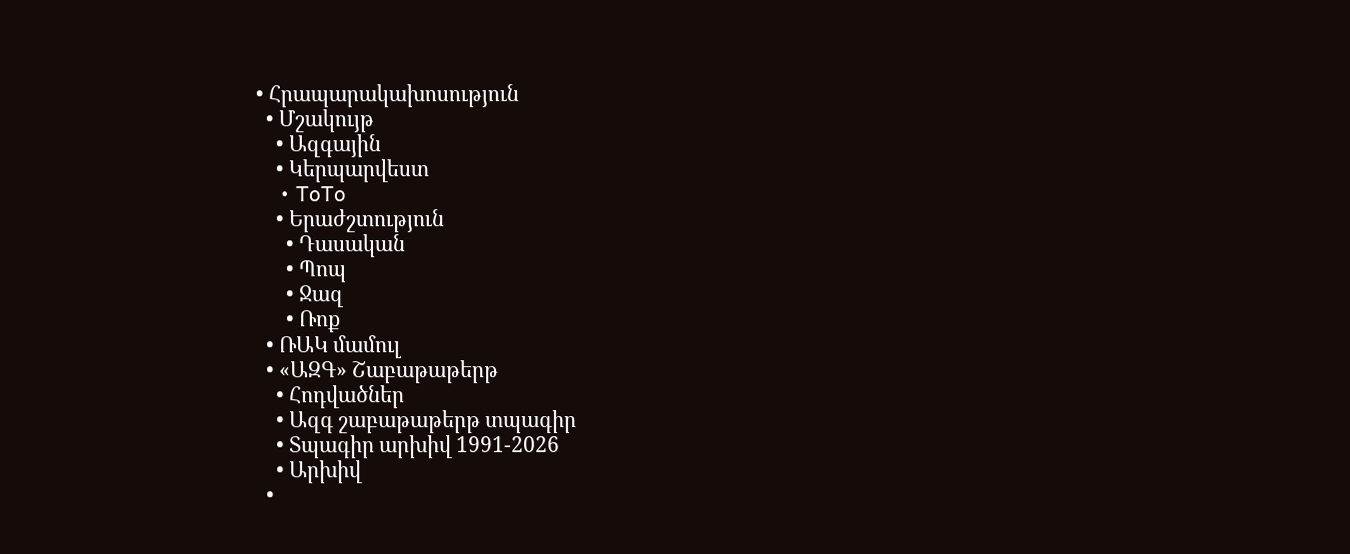• Հրապարակախոսություն
  • Մշակույթ
    • Ազգային
    • Կերպարվեստ
    • ToTo
    • Երաժշտություն
      • Դասական
      • Պոպ
      • Ջազ
      • Ռոք
  • ՌԱԿ մամուլ
  • «ԱԶԳ» Շաբաթաթերթ
    • Հոդվածներ
    • Ազգ շաբաթաթերթ տպագիր
    • Տպագիր արխիվ 1991-2026
    • Արխիվ
  •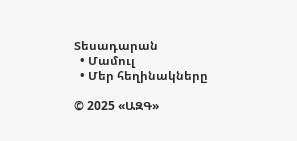Տեսադարան
  • Մամուլ
  • Մեր հեղինակները

© 2025 «ԱԶԳ»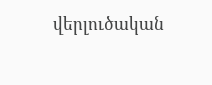վերլուծական